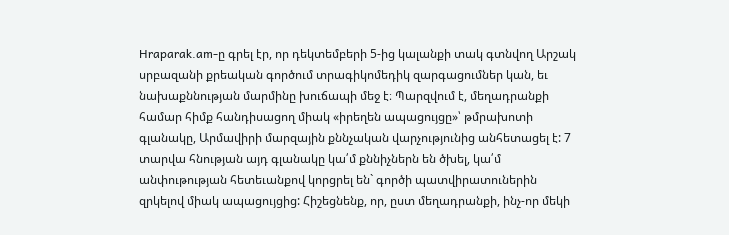Hraparak.am-ը գրել էր, որ դեկտեմբերի 5-ից կալանքի տակ գտնվող Արշակ սրբազանի քրեական գործում տրագիկոմեդիկ զարգացումներ կան, եւ նախաքննության մարմինը խուճապի մեջ է։ Պարզվում է, մեղադրանքի համար հիմք հանդիսացող միակ «իրեղեն ապացույցը»՝ թմրախոտի գլանակը, Արմավիրի մարզային քննչական վարչությունից անհետացել է: 7 տարվա հնության այդ գլանակը կա՛մ քննիչներն են ծխել, կա՛մ անփութության հետեւանքով կորցրել են` գործի պատվիրատուներին զրկելով միակ ապացույցից: Հիշեցնենք, որ, ըստ մեղադրանքի, ինչ-որ մեկի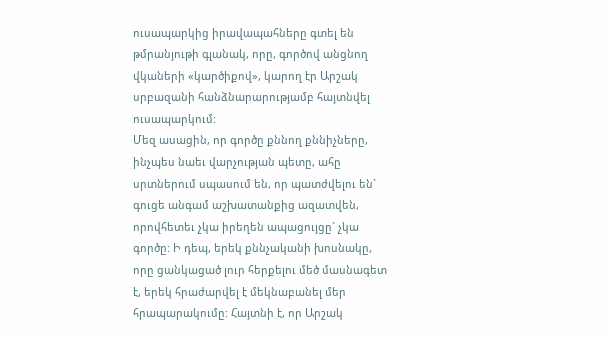ուսապարկից իրավապահները գտել են թմրանյութի գլանակ, որը, գործով անցնող վկաների «կարծիքով», կարող էր Արշակ սրբազանի հանձնարարությամբ հայտնվել ուսապարկում:
Մեզ ասացին, որ գործը քննող քննիչները, ինչպես նաեւ վարչության պետը, ահը սրտներում սպասում են, որ պատժվելու են` գուցե անգամ աշխատանքից ազատվեն, որովհետեւ չկա իրեղեն ապացույցը` չկա գործը: Ի դեպ, երեկ քննչականի խոսնակը, որը ցանկացած լուր հերքելու մեծ մասնագետ է, երեկ հրաժարվել է մեկնաբանել մեր հրապարակումը: Հայտնի է, որ Արշակ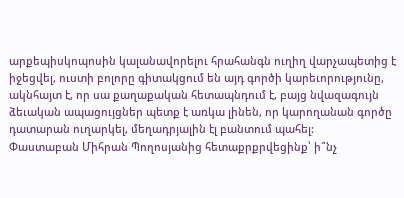արքեպիսկոպոսին կալանավորելու հրահանգն ուղիղ վարչապետից է իջեցվել, ուստի բոլորը գիտակցում են այդ գործի կարեւորությունը, ակնհայտ է, որ սա քաղաքական հետապնդում է, բայց նվազագույն ձեւական ապացույցներ պետք է առկա լինեն, որ կարողանան գործը դատարան ուղարկել, մեղադրյալին էլ բանտում պահել:
Փաստաբան Միհրան Պողոսյանից հետաքրքրվեցինք՝ ի՞նչ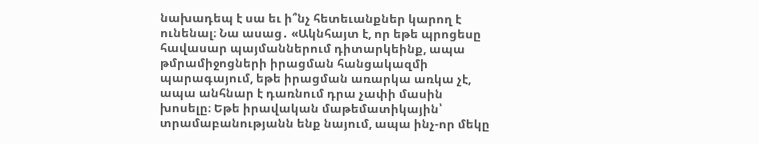նախադեպ է սա եւ ի՞նչ հետեւանքներ կարող է ունենալ։ Նա ասաց․ «Ակնհայտ է, որ եթե պրոցեսը հավասար պայմաններում դիտարկեինք, ապա թմրամիջոցների իրացման հանցակազմի պարագայում, եթե իրացման առարկա առկա չէ, ապա անհնար է դառնում դրա չափի մասին խոսելը։ Եթե իրավական մաթեմատիկային՝ տրամաբանությանն ենք նայում, ապա ինչ-որ մեկը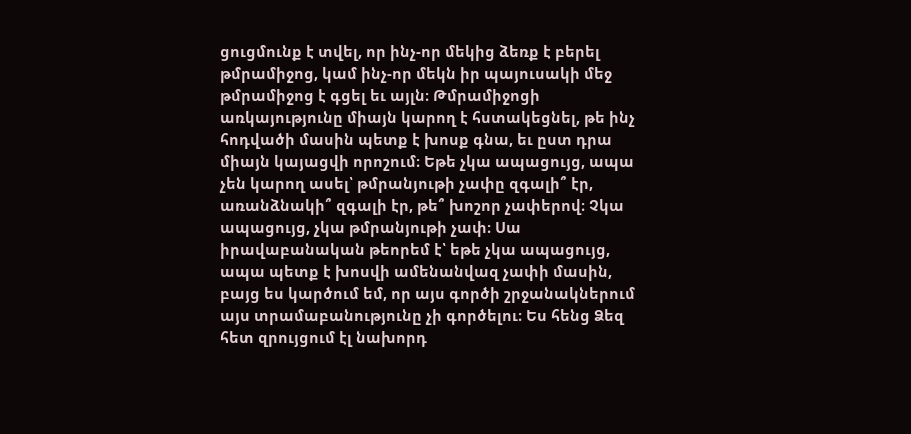ցուցմունք է տվել, որ ինչ-որ մեկից ձեռք է բերել թմրամիջոց, կամ ինչ-որ մեկն իր պայուսակի մեջ թմրամիջոց է գցել եւ այլն։ Թմրամիջոցի առկայությունը միայն կարող է հստակեցնել, թե ինչ հոդվածի մասին պետք է խոսք գնա, եւ ըստ դրա միայն կայացվի որոշում։ Եթե չկա ապացույց, ապա չեն կարող ասել՝ թմրանյութի չափը զգալի՞ էր, առանձնակի՞ զգալի էր, թե՞ խոշոր չափերով։ Չկա ապացույց, չկա թմրանյութի չափ։ Սա իրավաբանական թեորեմ է՝ եթե չկա ապացույց, ապա պետք է խոսվի ամենանվազ չափի մասին, բայց ես կարծում եմ, որ այս գործի շրջանակներում այս տրամաբանությունը չի գործելու։ Ես հենց Ձեզ հետ զրույցում էլ նախորդ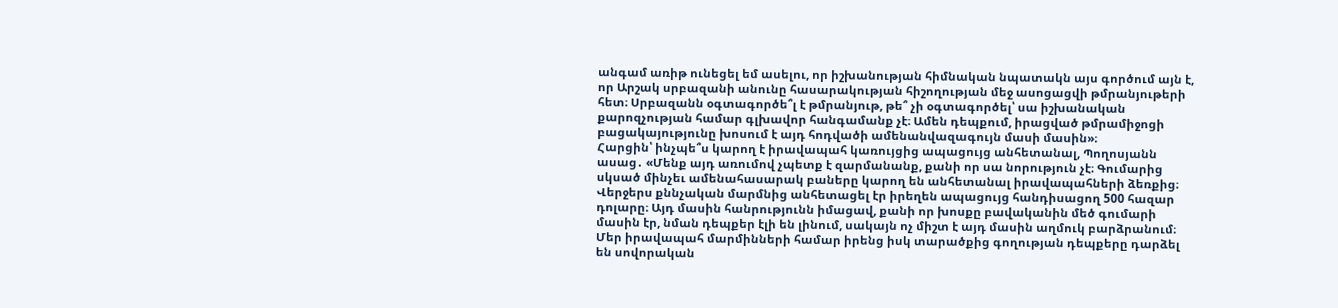անգամ առիթ ունեցել եմ ասելու, որ իշխանության հիմնական նպատակն այս գործում այն է, որ Արշակ սրբազանի անունը հասարակության հիշողության մեջ ասոցացվի թմրանյութերի հետ։ Սրբազանն օգտագործե՞լ է թմրանյութ, թե՞ չի օգտագործել՝ սա իշխանական քարոզչության համար գլխավոր հանգամանք չէ։ Ամեն դեպքում, իրացված թմրամիջոցի բացակայությունը խոսում է այդ հոդվածի ամենանվազագույն մասի մասին»։
Հարցին՝ ինչպե՞ս կարող է իրավապահ կառույցից ապացույց անհետանալ, Պողոսյանն ասաց․ «Մենք այդ առումով չպետք է զարմանանք, քանի որ սա նորություն չէ։ Գումարից սկսած մինչեւ ամենահասարակ բաները կարող են անհետանալ իրավապահների ձեռքից։ Վերջերս քննչական մարմնից անհետացել էր իրեղեն ապացույց հանդիսացող 500 հազար դոլարը։ Այդ մասին հանրությունն իմացավ, քանի որ խոսքը բավականին մեծ գումարի մասին էր, նման դեպքեր էլի են լինում, սակայն ոչ միշտ է այդ մասին աղմուկ բարձրանում։ Մեր իրավապահ մարմինների համար իրենց իսկ տարածքից գողության դեպքերը դարձել են սովորական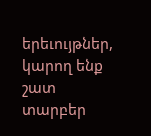երեւույթներ, կարող ենք շատ տարբեր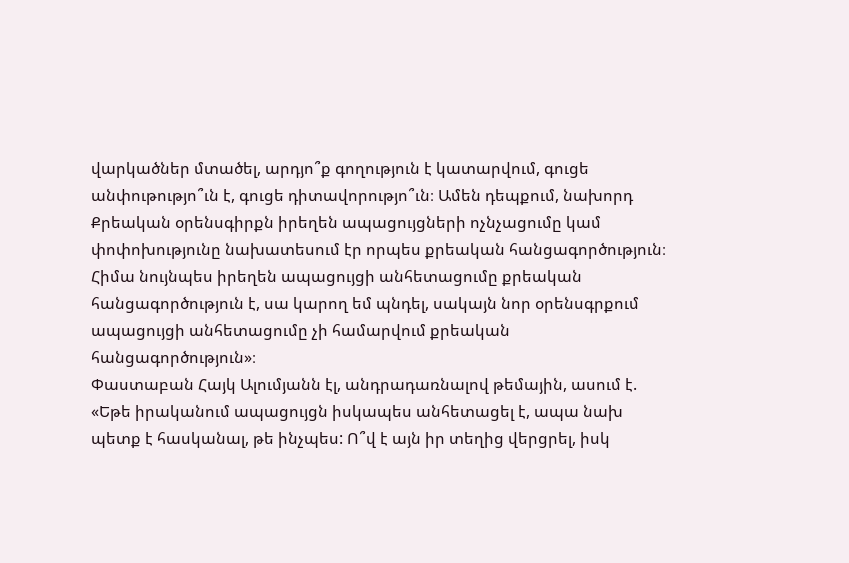վարկածներ մտածել, արդյո՞ք գողություն է կատարվում, գուցե անփութությո՞ւն է, գուցե դիտավորությո՞ւն։ Ամեն դեպքում, նախորդ Քրեական օրենսգիրքն իրեղեն ապացույցների ոչնչացումը կամ փոփոխությունը նախատեսում էր որպես քրեական հանցագործություն։ Հիմա նույնպես իրեղեն ապացույցի անհետացումը քրեական հանցագործություն է, սա կարող եմ պնդել, սակայն նոր օրենսգրքում ապացույցի անհետացումը չի համարվում քրեական հանցագործություն»։
Փաստաբան Հայկ Ալումյանն էլ, անդրադառնալով թեմային, ասում է. «Եթե իրականում ապացույցն իսկապես անհետացել է, ապա նախ պետք է հասկանալ, թե ինչպես: Ո՞վ է այն իր տեղից վերցրել, իսկ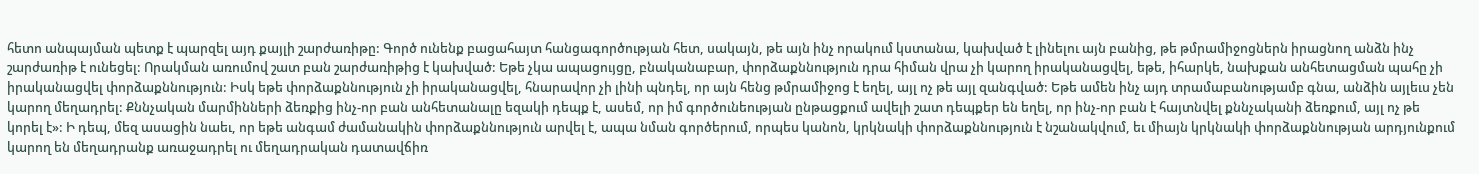հետո անպայման պետք է պարզել այդ քայլի շարժառիթը: Գործ ունենք բացահայտ հանցագործության հետ, սակայն, թե այն ինչ որակում կստանա, կախված է լինելու այն բանից, թե թմրամիջոցներն իրացնող անձն ինչ շարժառիթ է ունեցել: Որակման առումով շատ բան շարժառիթից է կախված: Եթե չկա ապացույցը, բնականաբար, փորձաքննություն դրա հիման վրա չի կարող իրականացվել, եթե, իհարկե, նախքան անհետացման պահը չի իրականացվել փորձաքննություն: Իսկ եթե փորձաքննություն չի իրականացվել, հնարավոր չի լինի պնդել, որ այն հենց թմրամիջոց է եղել, այլ ոչ թե այլ զանգված: Եթե ամեն ինչ այդ տրամաբանությամբ գնա, անձին այլեւս չեն կարող մեղադրել: Քննչական մարմինների ձեռքից ինչ-որ բան անհետանալը եզակի դեպք է, ասեմ, որ իմ գործունեության ընթացքում ավելի շատ դեպքեր են եղել, որ ինչ-որ բան է հայտնվել քննչականի ձեռքում, այլ ոչ թե կորել է»: Ի դեպ, մեզ ասացին նաեւ, որ եթե անգամ ժամանակին փորձաքննություն արվել է, ապա նման գործերում, որպես կանոն, կրկնակի փորձաքննություն է նշանակվում, եւ միայն կրկնակի փորձաքննության արդյունքում կարող են մեղադրանք առաջադրել ու մեղադրական դատավճիռ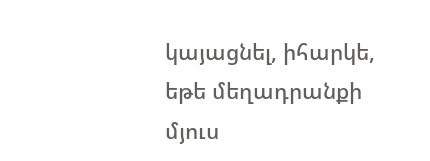կայացնել, իհարկե, եթե մեղադրանքի մյուս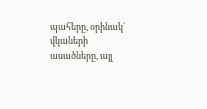պահերը, օրինակ` վկաների ասածները, այլ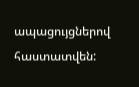ապացույցներով հաստատվեն: